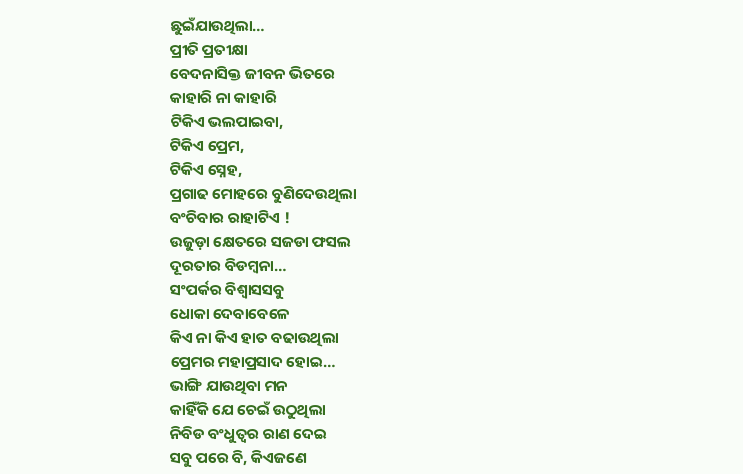ଛୁଇଁଯାଉଥିଲା…
ପ୍ରୀତି ପ୍ରତୀକ୍ଷା
ବେଦନାସିକ୍ତ ଜୀବନ ଭିତରେ
କାହାରି ନା କାହାରି
ଟିକିଏ ଭଲପାଇବା,
ଟିକିଏ ପ୍ରେମ,
ଟିକିଏ ସ୍ନେହ,
ପ୍ରଗାଢ ମୋହରେ ବୁଣିଦେଉଥିଲା
ବଂଚିବାର ରାହାଟିଏ !
ଉଜୁଡ଼ା କ୍ଷେତରେ ସଜଡା ଫସଲ
ଦୂରତାର ବିଡମ୍ବନା…
ସଂପର୍କର ବିଶ୍ୱାସସବୁ
ଧୋକା ଦେବାବେଳେ
କିଏ ନା କିଏ ହାତ ବଢାଉଥିଲା
ପ୍ରେମର ମହାପ୍ରସାଦ ହୋଇ…
ଭାଙ୍ଗି ଯାଉଥିବା ମନ
କାହିଁକି ଯେ ଚେଇଁ ଉଠୁଥିଲା
ନିବିଡ ବଂଧୁତ୍ୱର ରାଣ ଦେଇ
ସବୁ ପରେ ବି, କିଏଜଣେ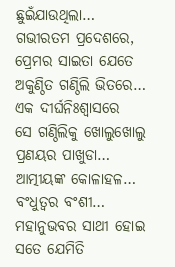ଛୁଇଁଯାଉଥିଲା…
ଗଭୀରତମ ପ୍ରଦେଶରେ,
ପ୍ରେମର ସାଇତା ଯେତେ
ଅକୁଣ୍ଠିତ ଗଣ୍ଠିଲି ଭିତରେ…
ଏକ ଦୀର୍ଘନିଃଶ୍ୱାସରେ
ସେ ଗଣ୍ଠିଲିକୁ ଖୋଲୁଖୋଲୁ
ପ୍ରଣୟର ପାଖୁଡା…
ଆତ୍ମୀୟଙ୍କ କୋଳାହଳ…
ବଂଧୁତ୍ୱର ବଂଶୀ…
ମହାନୁଭବର ସାଥୀ ହୋଇ
ସତେ ଯେମିତି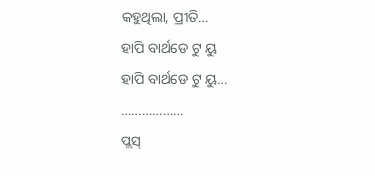କହୁଥିଲା, ପ୍ରୀତି…
ହାପି ବାର୍ଥଡେ ଟୁ ୟୁ
ହାପି ବାର୍ଥଡେ ଟୁ ୟୁ…
………………
ପ୍ଲସ୍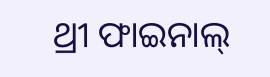ଥ୍ରୀ ଫାଇନାଲ୍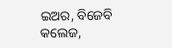ଇଅର, ବିଜେବି କଲେଜ,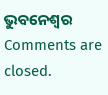ଭୁବନେଶ୍ଵର
Comments are closed.